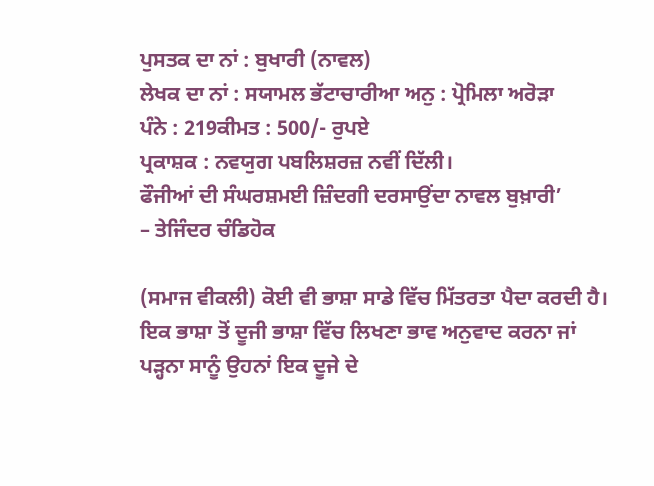ਪੁਸਤਕ ਦਾ ਨਾਂ : ਬੁਖਾਰੀ (ਨਾਵਲ)
ਲੇਖਕ ਦਾ ਨਾਂ : ਸਯਾਮਲ ਭੱਟਾਚਾਰੀਆ ਅਨੁ : ਪ੍ਰੋਮਿਲਾ ਅਰੋੜਾ
ਪੰਨੇ : 219ਕੀਮਤ : 500/- ਰੁਪਏ
ਪ੍ਰਕਾਸ਼ਕ : ਨਵਯੁਗ ਪਬਲਿਸ਼ਰਜ਼ ਨਵੀਂ ਦਿੱਲੀ।
ਫੌਜੀਆਂ ਦੀ ਸੰਘਰਸ਼ਮਈ ਜ਼ਿੰਦਗੀ ਦਰਸਾਉਂਦਾ ਨਾਵਲ ਬੁਖ਼ਾਰੀ’
– ਤੇਜਿੰਦਰ ਚੰਡਿਹੋਕ

(ਸਮਾਜ ਵੀਕਲੀ) ਕੋਈ ਵੀ ਭਾਸ਼ਾ ਸਾਡੇ ਵਿੱਚ ਮਿੱਤਰਤਾ ਪੈਦਾ ਕਰਦੀ ਹੈ। ਇਕ ਭਾਸ਼ਾ ਤੋਂ ਦੂਜੀ ਭਾਸ਼ਾ ਵਿੱਚ ਲਿਖਣਾ ਭਾਵ ਅਨੁਵਾਦ ਕਰਨਾ ਜਾਂ ਪੜ੍ਹਨਾ ਸਾਨੂੰ ਉਹਨਾਂ ਇਕ ਦੂਜੇ ਦੇ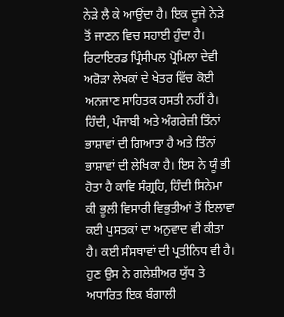ਨੇੜੇ ਲੈ ਕੇ ਆਉਂਦਾ ਹੈ। ਇਕ ਦੂਜੇ ਨੇੜੇ ਤੋਂ ਜਾਣਨ ਵਿਚ ਸਹਾਈ ਹੁੰਦਾ ਹੈ।
ਰਿਟਾਇਰਡ ਪ੍ਰਿੰਸੀਪਲ ਪ੍ਰੋਮਿਲਾ ਦੇਵੀ ਅਰੋੜਾ ਲੇਖਕਾਂ ਦੇ ਖੇਤਰ ਵਿੱਚ ਕੋਈ ਅਨਜਾਣ ਸਾਹਿਤਕ ਹਸਤੀ ਨਹੀਂ ਹੈ। ਹਿੰਦੀ, ਪੰਜਾਬੀ ਅਤੇ ਅੰਗਰੇਜ਼ੀ ਤਿੰਨਾਂ ਭਾਸ਼ਾਵਾਂ ਦੀ ਗਿਆਤਾ ਹੈ ਅਤੇ ਤਿੰਨਾਂ ਭਾਸ਼ਾਵਾਂ ਦੀ ਲੇਖਿਕਾ ਹੈ। ਇਸ ਨੇ ਯੂੰ ਭੀ ਹੋਤਾ ਹੈ ਕਾਵਿ ਸੰਗ੍ਰਹਿ, ਹਿੰਦੀ ਸਿਨੇਮਾ ਕੀ ਭੂਲੀ ਵਿਸਾਰੀ ਵਿਭੁਤੀਆਂ ਤੋਂ ਇਲਾਵਾ ਕਈ ਪੁਸਤਕਾਂ ਦਾ ਅਨੁਵਾਦ ਵੀ ਕੀਤਾ ਹੈ। ਕਈ ਸੰਸਥਾਵਾਂ ਦੀ ਪ੍ਰਤੀਨਿਧ ਵੀ ਹੈ। ਹੁਣ ਉਸ ਨੇ ਗਲੇਸ਼ੀਅਰ ਯੁੱਧ ਤੇ ਅਧਾਰਿਤ ਇਕ ਬੰਗਾਲੀ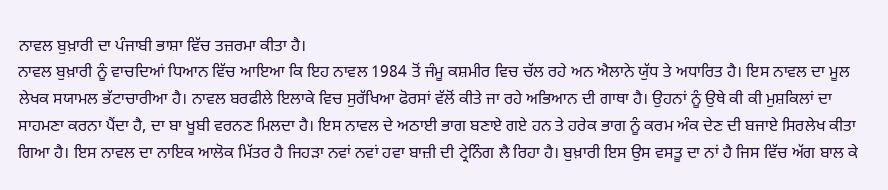ਨਾਵਲ ਬੁਖ਼ਾਰੀ ਦਾ ਪੰਜਾਬੀ ਭਾਸ਼ਾ ਵਿੱਚ ਤਜ਼ਰਮਾ ਕੀਤਾ ਹੈ।
ਨਾਵਲ ਬੁਖ਼ਾਰੀ ਨੂੰ ਵਾਚਦਿਆਂ ਧਿਆਨ ਵਿੱਚ ਆਇਆ ਕਿ ਇਹ ਨਾਵਲ 1984 ਤੋਂ ਜੰਮੂ ਕਸ਼ਮੀਰ ਵਿਚ ਚੱਲ ਰਹੇ ਅਨ ਐਲਾਨੇ ਯੁੱਧ ਤੇ ਅਧਾਰਿਤ ਹੈ। ਇਸ ਨਾਵਲ ਦਾ ਮੂਲ ਲੇਖਕ ਸਯਾਮਲ ਭੱਟਾਚਾਰੀਆ ਹੈ। ਨਾਵਲ ਬਰਫੀਲੇ ਇਲਾਕੇ ਵਿਚ ਸੁਰੱਖਿਆ ਫੋਰਸਾਂ ਵੱਲੋਂ ਕੀਤੇ ਜਾ ਰਹੇ ਅਭਿਆਨ ਦੀ ਗਾਥਾ ਹੈ। ਉਹਨਾਂ ਨੂੰ ਉਥੇ ਕੀ ਕੀ ਮੁਸ਼ਕਿਲਾਂ ਦਾ ਸਾਹਮਣਾ ਕਰਨਾ ਪੈਂਦਾ ਹੈ, ਦਾ ਬਾ ਖੂਬੀ ਵਰਨਣ ਮਿਲਦਾ ਹੈ। ਇਸ ਨਾਵਲ ਦੇ ਅਠਾਈ ਭਾਗ ਬਣਾਏ ਗਏ ਹਨ ਤੇ ਹਰੇਕ ਭਾਗ ਨੂੰ ਕਰਮ ਅੰਕ ਦੇਣ ਦੀ ਬਜਾਏ ਸਿਰਲੇਖ ਕੀਤਾ ਗਿਆ ਹੈ। ਇਸ ਨਾਵਲ ਦਾ ਨਾਇਕ ਆਲੋਕ ਮਿੱਤਰ ਹੈ ਜਿਹੜਾ ਨਵਾਂ ਨਵਾਂ ਹਵਾ ਬਾਜ਼ੀ ਦੀ ਟ੍ਰੇਨਿੰਗ ਲੈ ਰਿਹਾ ਹੈ। ਬੁਖ਼ਾਰੀ ਇਸ ਉਸ ਵਸਤੂ ਦਾ ਨਾਂ ਹੈ ਜਿਸ ਵਿੱਚ ਅੱਗ ਬਾਲ ਕੇ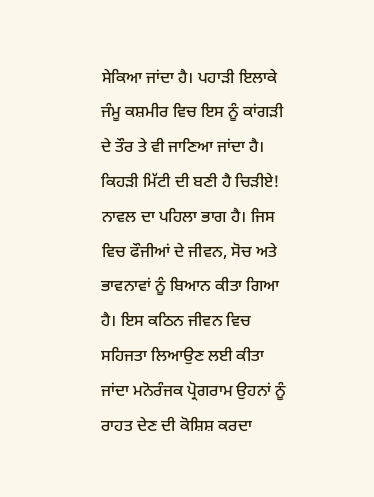ਸੇਕਿਆ ਜਾਂਦਾ ਹੈ। ਪਹਾੜੀ ਇਲਾਕੇ ਜੰਮੂ ਕਸ਼ਮੀਰ ਵਿਚ ਇਸ ਨੂੰ ਕਾਂਗੜੀ ਦੇ ਤੌਰ ਤੇ ਵੀ ਜਾਣਿਆ ਜਾਂਦਾ ਹੈ।
ਕਿਹੜੀ ਮਿੱਟੀ ਦੀ ਬਣੀ ਹੈ ਚਿੜੀਏ! ਨਾਵਲ ਦਾ ਪਹਿਲਾ ਭਾਗ ਹੈ। ਜਿਸ ਵਿਚ ਫੌਜੀਆਂ ਦੇ ਜੀਵਨ, ਸੋਚ ਅਤੇ ਭਾਵਨਾਵਾਂ ਨੂੰ ਬਿਆਨ ਕੀਤਾ ਗਿਆ ਹੈ। ਇਸ ਕਠਿਨ ਜੀਵਨ ਵਿਚ ਸਹਿਜਤਾ ਲਿਆਉਣ ਲਈ ਕੀਤਾ ਜਾਂਦਾ ਮਨੋਰੰਜਕ ਪ੍ਰੋਗਰਾਮ ਉਹਨਾਂ ਨੂੰ ਰਾਹਤ ਦੇਣ ਦੀ ਕੋਸ਼ਿਸ਼ ਕਰਦਾ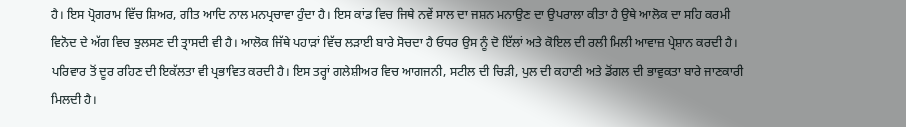ਹੈ। ਇਸ ਪ੍ਰੋਗਰਾਮ ਵਿੱਚ ਸ਼ਿਅਰ, ਗੀਤ ਆਦਿ ਨਾਲ ਮਨਪ੍ਰਚਾਵਾ ਹੁੰਦਾ ਹੈ। ਇਸ ਕਾਂਡ ਵਿਚ ਜਿਥੇ ਨਵੇਂ ਸਾਲ ਦਾ ਜਸ਼ਨ ਮਨਾਉਣ ਦਾ ਉਪਰਾਲਾ ਕੀਤਾ ਹੈ ਉਥੇ ਆਲੋਕ ਦਾ ਸਹਿ ਕਰਮੀ ਵਿਨੋਦ ਦੇ ਅੱਗ ਵਿਚ ਝੁਲਸਣ ਦੀ ਤ੍ਰਾਸਦੀ ਵੀ ਹੈ। ਆਲੋਕ ਜਿੱਥੇ ਪਹਾੜਾਂ ਵਿੱਚ ਲੜਾਈ ਬਾਰੇ ਸੋਚਦਾ ਹੈ ਓਧਰ ਉਸ ਨੂੰ ਦੋ ਇੱਲਾਂ ਅਤੇ ਕੋਇਲ ਦੀ ਰਲੀ ਮਿਲੀ ਆਵਾਜ਼ ਪ੍ਰੇਸ਼ਾਨ ਕਰਦੀ ਹੈ। ਪਰਿਵਾਰ ਤੋਂ ਦੂਰ ਰਹਿਣ ਦੀ ਇਕੱਲਤਾ ਵੀ ਪ੍ਰਭਾਵਿਤ ਕਰਦੀ ਹੈ। ਇਸ ਤਰ੍ਹਾਂ ਗਲੇਸ਼ੀਅਰ ਵਿਚ ਆਗਜਨੀ, ਸਟੀਲ ਦੀ ਚਿੜੀ, ਪੁਲ ਦੀ ਕਹਾਣੀ ਅਤੇ ਡੋਂਗਲ ਦੀ ਭਾਵੁਕਤਾ ਬਾਰੇ ਜਾਣਕਾਰੀ ਮਿਲਦੀ ਹੈ।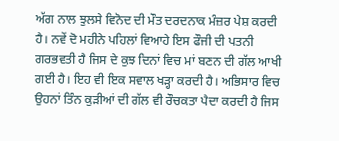ਅੱਗ ਨਾਲ ਝੁਲਸੇ ਵਿਨੋਦ ਦੀ ਮੌਤ ਦਰਦਨਾਕ ਮੰਜ਼ਰ ਪੇਸ਼ ਕਰਦੀ ਹੈ। ਨਵੇਂ ਦੋ ਮਹੀਨੇ ਪਹਿਲਾਂ ਵਿਆਹੇ ਇਸ ਫੌਜੀ ਦੀ ਪਤਨੀ ਗਰਭਵਤੀ ਹੈ ਜਿਸ ਦੇ ਕੁਝ ਦਿਨਾਂ ਵਿਚ ਮਾਂ ਬਣਨ ਦੀ ਗੱਲ ਆਖੀ ਗਈ ਹੈ। ਇਹ ਵੀ ਇਕ ਸਵਾਲ ਖੜ੍ਹਾ ਕਰਦੀ ਹੈ। ਅਭਿਸਾਰ ਵਿਚ ਉਹਨਾਂ ਤਿੰਨ ਕੁੜੀਆਂ ਦੀ ਗੱਲ ਵੀ ਰੌਚਕਤਾ ਪੈਦਾ ਕਰਦੀ ਹੈ ਜਿਸ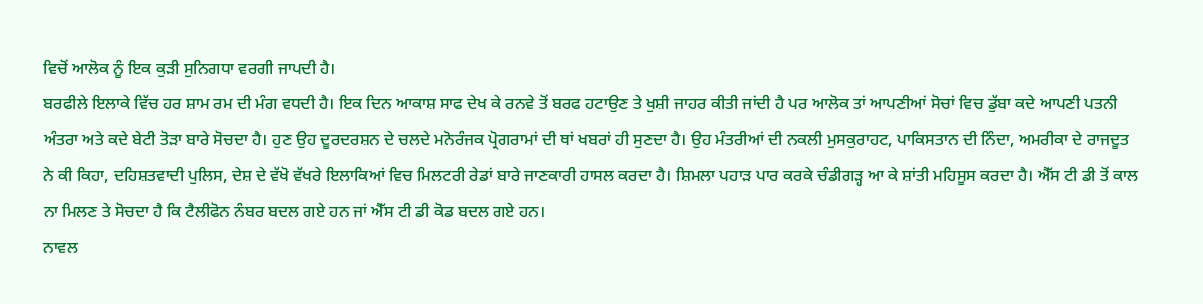ਵਿਚੋਂ ਆਲੋਕ ਨੂੰ ਇਕ ਕੁੜੀ ਸੁਨਿਗਧਾ ਵਰਗੀ ਜਾਪਦੀ ਹੈ।
ਬਰਫੀਲੇ ਇਲਾਕੇ ਵਿੱਚ ਹਰ ਸ਼ਾਮ ਰਮ ਦੀ ਮੰਗ ਵਧਦੀ ਹੈ। ਇਕ ਦਿਨ ਆਕਾਸ਼ ਸਾਫ ਦੇਖ ਕੇ ਰਨਵੇ ਤੋਂ ਬਰਫ ਹਟਾਉਣ ਤੇ ਖੁਸ਼ੀ ਜਾਹਰ ਕੀਤੀ ਜਾਂਦੀ ਹੈ ਪਰ ਆਲੋਕ ਤਾਂ ਆਪਣੀਆਂ ਸੋਚਾਂ ਵਿਚ ਡੁੱਬਾ ਕਦੇ ਆਪਣੀ ਪਤਨੀ ਅੰਤਰਾ ਅਤੇ ਕਦੇ ਬੇਟੀ ਤੋੜਾ ਬਾਰੇ ਸੋਚਦਾ ਹੈ। ਹੁਣ ਉਹ ਦੂਰਦਰਸ਼ਨ ਦੇ ਚਲਦੇ ਮਨੋਰੰਜਕ ਪ੍ਰੋਗਰਾਮਾਂ ਦੀ ਥਾਂ ਖਬਰਾਂ ਹੀ ਸੁਣਦਾ ਹੈ। ਉਹ ਮੰਤਰੀਆਂ ਦੀ ਨਕਲੀ ਮੁਸਕੁਰਾਹਟ, ਪਾਕਿਸਤਾਨ ਦੀ ਨਿੰਦਾ, ਅਮਰੀਕਾ ਦੇ ਰਾਜਦੂਤ ਨੇ ਕੀ ਕਿਹਾ, ਦਹਿਸ਼ਤਵਾਦੀ ਪੁਲਿਸ, ਦੇਸ਼ ਦੇ ਵੱਖੋ ਵੱਖਰੇ ਇਲਾਕਿਆਂ ਵਿਚ ਮਿਲਟਰੀ ਰੇਡਾਂ ਬਾਰੇ ਜਾਣਕਾਰੀ ਹਾਸਲ ਕਰਦਾ ਹੈ। ਸ਼ਿਮਲਾ ਪਹਾੜ ਪਾਰ ਕਰਕੇ ਚੰਡੀਗੜ੍ਹ ਆ ਕੇ ਸ਼ਾਂਤੀ ਮਹਿਸੂਸ ਕਰਦਾ ਹੈ। ਐੱਸ ਟੀ ਡੀ ਤੋਂ ਕਾਲ ਨਾ ਮਿਲਣ ਤੇ ਸੋਚਦਾ ਹੈ ਕਿ ਟੈਲੀਫੋਨ ਨੰਬਰ ਬਦਲ ਗਏ ਹਨ ਜਾਂ ਐੱਸ ਟੀ ਡੀ ਕੋਡ ਬਦਲ ਗਏ ਹਨ।
ਨਾਵਲ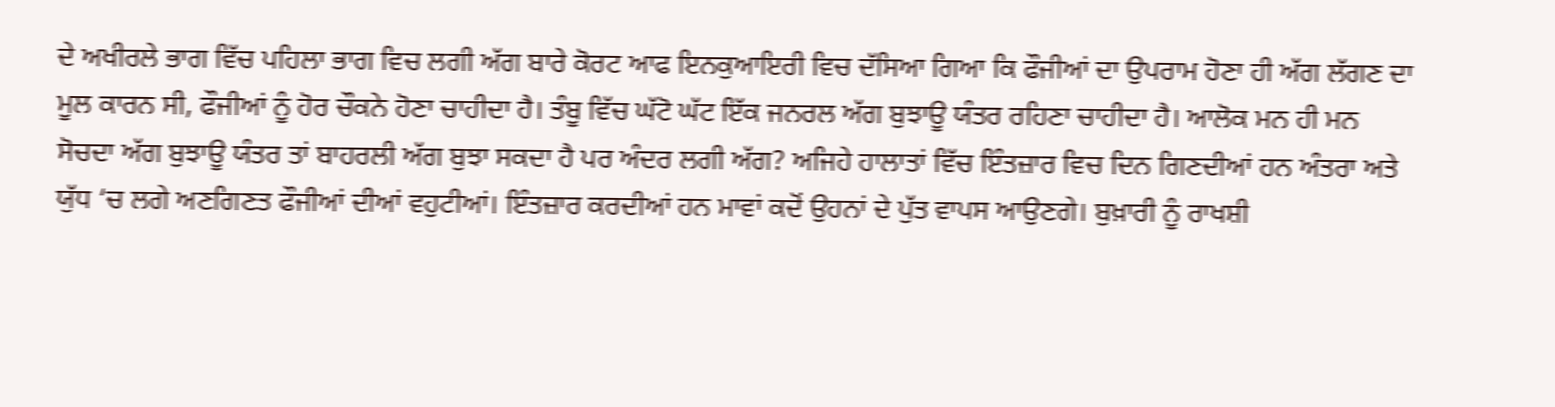ਦੇ ਅਖੀਰਲੇ ਭਾਗ ਵਿੱਚ ਪਹਿਲਾ ਭਾਗ ਵਿਚ ਲਗੀ ਅੱਗ ਬਾਰੇ ਕੋਰਟ ਆਫ ਇਨਕੁਆਇਰੀ ਵਿਚ ਦੱਸਿਆ ਗਿਆ ਕਿ ਫੌਜੀਆਂ ਦਾ ਉਪਰਾਮ ਹੋਣਾ ਹੀ ਅੱਗ ਲੱਗਣ ਦਾ ਮੂਲ ਕਾਰਨ ਸੀ, ਫੌਜੀਆਂ ਨੂੰ ਹੋਰ ਚੌਕਨੇ ਹੋਣਾ ਚਾਹੀਦਾ ਹੈ। ਤੰਬੂ ਵਿੱਚ ਘੱਟੋ ਘੱਟ ਇੱਕ ਜਨਰਲ ਅੱਗ ਬੁਝਾਊ ਯੰਤਰ ਰਹਿਣਾ ਚਾਹੀਦਾ ਹੈ। ਆਲੋਕ ਮਨ ਹੀ ਮਨ ਸੋਚਦਾ ਅੱਗ ਬੁਝਾਊ ਯੰਤਰ ਤਾਂ ਬਾਹਰਲੀ ਅੱਗ ਬੁਝਾ ਸਕਦਾ ਹੈ ਪਰ ਅੰਦਰ ਲਗੀ ਅੱਗ? ਅਜਿਹੇ ਹਾਲਾਤਾਂ ਵਿੱਚ ਇੰਤਜ਼ਾਰ ਵਿਚ ਦਿਨ ਗਿਣਦੀਆਂ ਹਨ ਅੰਤਰਾ ਅਤੇ ਯੁੱਧ ‘ਚ ਲਗੇ ਅਣਗਿਣਤ ਫੌਜੀਆਂ ਦੀਆਂ ਵਹੁਟੀਆਂ। ਇੰਤਜ਼ਾਰ ਕਰਦੀਆਂ ਹਨ ਮਾਵਾਂ ਕਦੋਂ ਉਹਨਾਂ ਦੇ ਪੁੱਤ ਵਾਪਸ ਆਉਣਗੇ। ਬੁਖ਼ਾਰੀ ਨੂੰ ਰਾਖਸ਼ੀ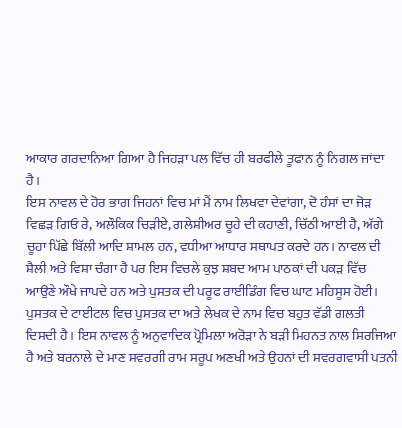ਆਕਾਰ ਗਰਦਾਨਿਆ ਗਿਆ ਹੈ ਜਿਹੜਾ ਪਲ ਵਿੱਚ ਹੀ ਬਰਫੀਲੇ ਤੂਫਾਨ ਨੂੰ ਨਿਗਲ ਜਾਂਦਾ ਹੈ।
ਇਸ ਨਾਵਲ ਦੇ ਹੋਰ ਭਾਗ ਜਿਹਨਾਂ ਵਿਚ ਮਾਂ ਮੈਂ ਨਾਮ ਲਿਖਵਾ ਦੇਵਾਂਗਾ, ਦੋ ਹੰਸਾਂ ਦਾ ਜੋੜ ਵਿਛੜ ਗਿਓ ਰੇ, ਅਲੌਕਿਕ ਚਿੜੀਏ, ਗਲੇਸ਼ੀਅਰ ਚੂਹੇ ਦੀ ਕਹਾਣੀ, ਚਿੱਠੀ ਆਈ ਹੈ, ਅੱਗੇ ਚੂਹਾ ਪਿੱਛੇ ਬਿੱਲੀ ਆਦਿ ਸ਼ਾਮਲ ਹਨ, ਵਧੀਆ ਆਧਾਰ ਸਥਾਪਤ ਕਰਦੇ ਹਨ। ਨਾਵਲ ਦੀ ਸ਼ੈਲੀ ਅਤੇ ਵਿਸ਼ਾ ਚੰਗਾ ਹੈ ਪਰ ਇਸ ਵਿਚਲੇ ਕੁਝ ਸ਼ਬਦ ਆਮ ਪਾਠਕਾਂ ਦੀ ਪਕੜ ਵਿੱਚ ਆਉਣੇ ਔਖੇ ਜਾਪਦੇ ਹਨ ਅਤੇ ਪੁਸਤਕ ਦੀ ਪਰੂਫ ਰਾਈਡਿੰਗ ਵਿਚ ਘਾਟ ਮਹਿਸੂਸ ਹੋਈ। ਪੁਸਤਕ ਦੇ ਟਾਈਟਲ ਵਿਚ ਪੁਸਤਕ ਦਾ ਅਤੇ ਲੇਖਕ ਦੇ ਨਾਮ ਵਿਚ ਬਹੁਤ ਵੱਡੀ ਗਲਤੀ ਦਿਸਦੀ ਹੈ। ਇਸ ਨਾਵਲ ਨੂੰ ਅਨੁਵਾਦਿਕ ਪ੍ਰੋਮਿਲਾ ਅਰੋੜਾ ਨੇ ਬੜੀ ਮਿਹਨਤ ਨਾਲ ਸਿਰਜਿਆ ਹੈ ਅਤੇ ਬਰਨਾਲੇ ਦੇ ਮਾਣ ਸਵਰਗੀ ਰਾਮ ਸਰੂਪ ਅਣਖੀ ਅਤੇ ਉਹਨਾਂ ਦੀ ਸਵਰਗਵਾਸੀ ਪਤਨੀ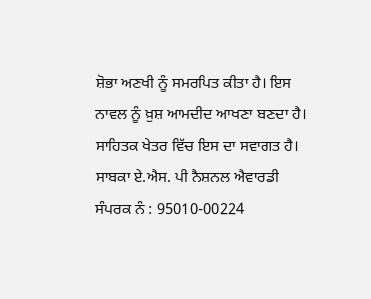ਸ਼ੋਭਾ ਅਣਖੀ ਨੂੰ ਸਮਰਪਿਤ ਕੀਤਾ ਹੈ। ਇਸ ਨਾਵਲ ਨੂੰ ਖ਼ੁਸ਼ ਆਮਦੀਦ ਆਖਣਾ ਬਣਦਾ ਹੈ। ਸਾਹਿਤਕ ਖੇਤਰ ਵਿੱਚ ਇਸ ਦਾ ਸਵਾਗਤ ਹੈ।
ਸਾਬਕਾ ਏ.ਐਸ. ਪੀ ਨੈਸ਼ਨਲ ਐਵਾਰਡੀ
ਸੰਪਰਕ ਨੰ : 95010-00224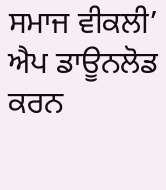ਸਮਾਜ ਵੀਕਲੀ’ ਐਪ ਡਾਊਨਲੋਡ ਕਰਨ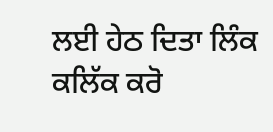ਲਈ ਹੇਠ ਦਿਤਾ ਲਿੰਕ ਕਲਿੱਕ ਕਰੋ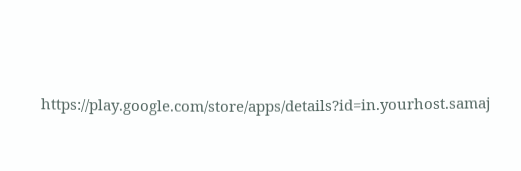https://play.google.com/store/apps/details?id=in.yourhost.samaj